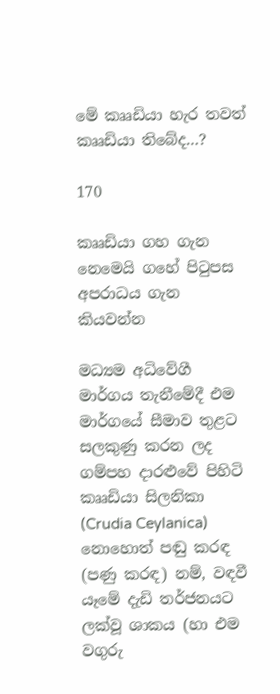මේ කෲඩියා හැර තවත් කෲඩියා තිබේද…?

170

කෲඩියා ගහ ගැන නෙමෙයි ගහේ පිටුපස අපරාධය ගැන කියවන්න

මධ්‍යම අධිවේගී මාර්ගය තැනීමේදී එම මාර්ගයේ සීමාව තුළට සලකුණු කරන ලද ගම්පහ දාරළුවේ පිහිටි කෲඩියා සිලනිකා (Crudia Ceylanica) නොහොත් පඬු කරඳ (පණු කරඳ) නම්, වඳවී යෑමේ දැඩි තර්ජනයට ලක්වූ ශාකය (හා එම වගුරු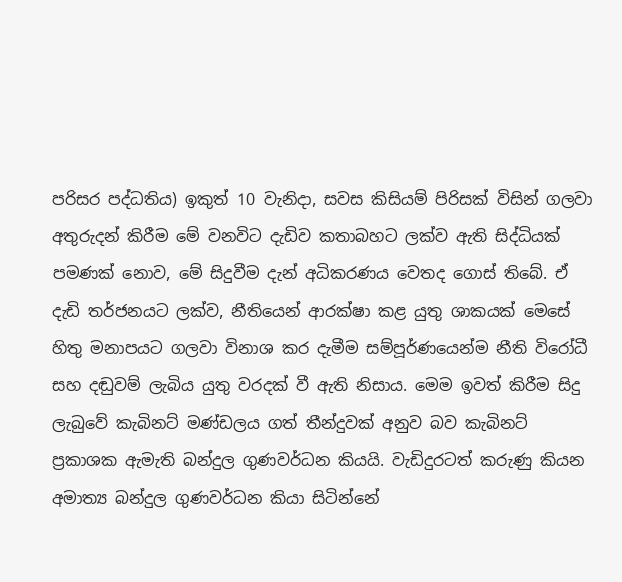පරිසර පද්ධතිය) ඉකුත් 10 වැනිදා, සවස කිසියම් පිරිසක් විසින් ගලවා අතුරුදන් කිරීම මේ වනවිට දැඩිව කතාබහට ලක්ව ඇති සිද්ධියක් පමණක් නොව, මේ සිදුවීම දැන් අධිකරණය වෙතද ගොස් තිබේ. ඒ දැඩි තර්ජනයට ලක්ව, නීතියෙන් ආරක්ෂා කළ යුතු ශාකයක් මෙසේ හිතු මනාපයට ගලවා විනාශ කර දැමීම සම්පූර්ණයෙන්ම නීති විරෝධී සහ දඬුවම් ලැබිය යුතු වරදක් වී ඇති නිසාය. මෙම ඉවත් කිරීම සිදු ලැබුවේ කැබිනට් මණ්ඩලය ගත් තීන්දුවක් අනුව බව කැබිනට් ප්‍රකාශක ඇමැති බන්දුල ගුණවර්ධන කියයි. වැඩිදුරටත් කරුණු කියන අමාත්‍ය බන්දුල ගුණවර්ධන කියා සිටින්නේ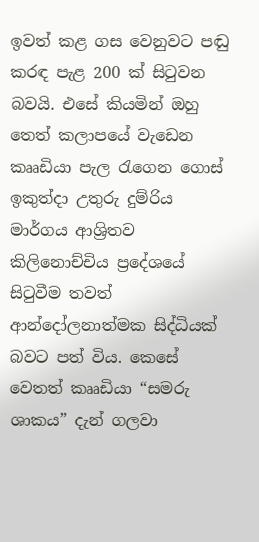ඉවත් කළ ගස වෙනුවට පඬු කරඳ පැළ 200 ක් සිටුවන බවයි. එසේ කියමින් ඔහු තෙත් කලාපයේ වැඩෙන කෲඩියා පැල රැගෙන ගොස් ඉකුත්දා උතුරු දුම්රිය මාර්ගය ආශ්‍රිතව කිලිනොච්චිය ප්‍රදේශයේ සිටුවීම තවත් ආන්දෝලනාත්මක සිද්ධියක් බවට පත් විය. කෙසේ වෙතත් කෲඩියා “සමරු ශාකය” දැන් ගලවා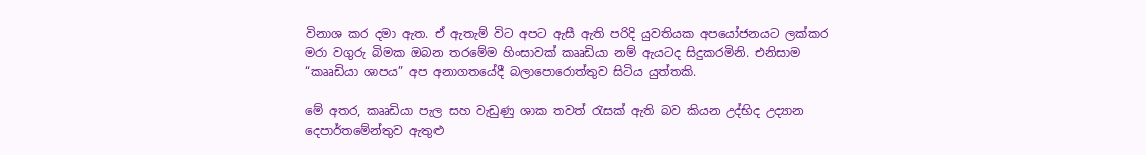විනාශ කර දමා ඇත. ඒ ඇතැම් විට අපට ඇසී ඇති පරිදි යුවතියක අපයෝජනයට ලක්කර මරා වගුරු බිමක ඔබන තරමේම හිංසාවක් කෲඩියා නම් ඇයටද සිදුකරමිනි. එනිසාම “කෲඩියා ශාපය” අප අනාගතයේදී බලාපොරොත්තුව සිටිය යුත්තකි.

මේ අතර, කෲඩියා පැල සහ වැඩුණු ශාක තවත් රැසක් ඇති බව කියන උද්භිද උද්‍යාන දෙපාර්තමේන්තුව ඇතුළු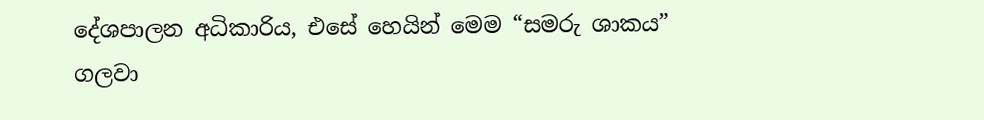දේශපාලන අධිකාරිය, එසේ හෙයින් මෙම “සමරු ශාකය” ගලවා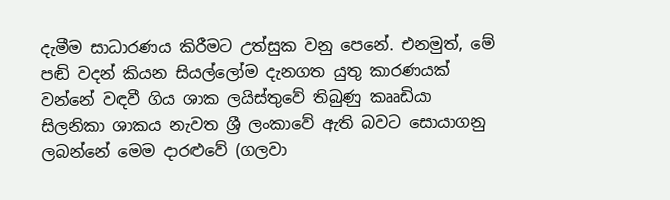දැමීම සාධාරණය කිරීමට උත්සුක වනු පෙනේ. එනමුත්, මේ පඬි වදන් කියන සියල්ලෝම දැනගත යුතු කාරණයක් වන්නේ වඳවී ගිය ශාක ලයිස්තුවේ තිබුණු කෲඩියා සිලනිකා ශාකය නැවත ශ්‍රී ලංකාවේ ඇති බවට සොයාගනු ලබන්නේ මෙම දාරළුවේ (ගලවා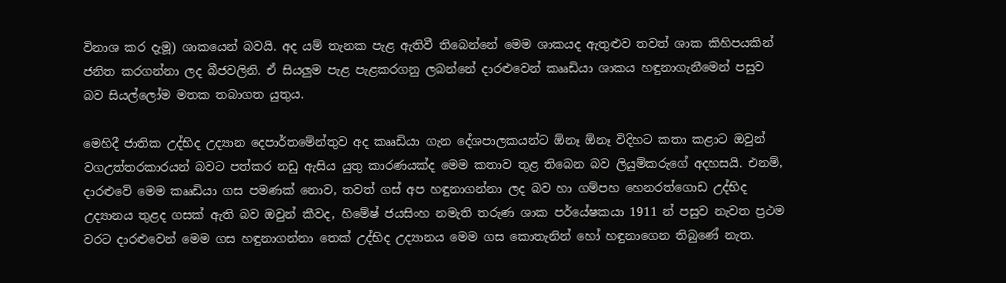විනාශ කර දැමූ) ශාකයෙන් බවයි. අද යම් තැනක පැළ ඇතිවී තිබෙන්නේ මෙම ශාකයද ඇතුළුව තවත් ශාක කිහිපයකින් ජනිත කරගන්නා ලද බීජවලිනි. ඒ සියලුම පැළ පැළකරගනු ලබන්නේ දාරළුවෙන් කෲඩියා ශාකය හඳුනාගැනීමෙන් පසුව බව සියල්ලෝම මතක තබාගත යුතුය.

මෙහිදී ජාතික උද්භිද උද්‍යාන දෙපාර්තමේන්තුව අද කෲඩියා ගැන දේශපාලකයන්ට ඕනෑ ඕනෑ විදිහට කතා කළාට ඔවුන් වගඋත්තරකාරයන් බවට පත්කර නඩු ඇසිය යුතු කාරණයක්ද මෙම කතාව තුළ තිබෙන බව ලියුම්කරුගේ අදහසයි. එනම්, දාරළුවේ මෙම කෲඩියා ගස පමණක් නොව, තවත් ගස් අප හඳුනාගන්නා ලද බව හා ගම්පහ හෙනරත්ගොඩ උද්භිද උද්‍යානය තුළද ගසක් ඇති බව ඔවුන් කීවද, හිමේෂ් ජයසිංහ නමැති තරුණ ශාක පර්යේෂකයා 1911 න් පසුව නැවත ප්‍රථම වරට දාරළුවෙන් මෙම ගස හඳුනාගන්නා තෙක් උද්භිද උද්‍යානය මෙම ගස කොතැනින් හෝ හඳුනාගෙන තිබුණේ නැත.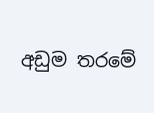අඩුම තරමේ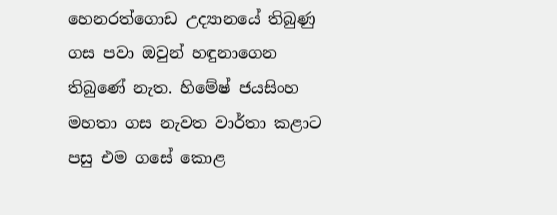හෙනරත්ගොඩ උද්‍යානයේ තිබුණු ගස පවා ඔවුන් හඳුනාගෙන තිබුණේ නැත. හිමේෂ් ජයසිංහ මහතා ගස නැවත වාර්තා කළාට පසු එම ගසේ කොළ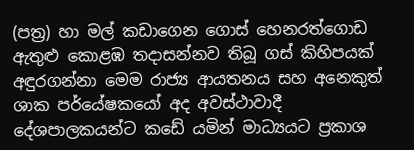(පත්‍ර) හා මල් කඩාගෙන ගොස් හෙනරත්ගොඩ ඇතුළු කොළඹ තදාසන්නව තිබූ ගස් කිහිපයක් අඳුරගන්නා මෙම රාජ්‍ය ආයතනය සහ අනෙකුත් ශාක පර්යේෂකයෝ අද අවස්ථාවාදී දේශපාලකයන්ට කඩේ යමින් මාධ්‍යයට ප්‍රකාශ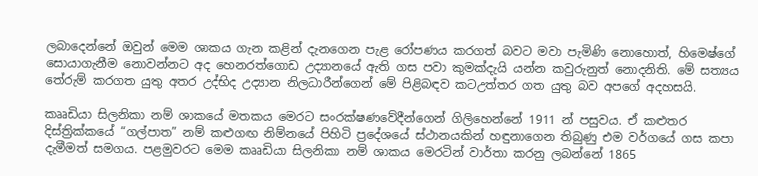ලබාදෙන්නේ ඔවුන් මෙම ශාකය ගැන කළින් දැනගෙන පැළ රෝපණය කරගත් බවට මවා පැමිණි නොහොත්, හිමෙෂ්ගේ සොයාගැනීම නොවන්නට අද හෙනරත්ගොඩ උද්‍යානයේ ඇති ගස පවා කුමක්දැයි යන්න කවුරුනුත් නොදනිති. මේ සත්‍යය තේරුම් කරගත යුතු අතර උද්භිද උද්‍යාන නිලධාරීන්ගෙන් මේ පිළිබඳව කටඋත්තර ගත යුතු බව අපගේ අදහසයි.

කෲඩියා සිලනිකා නම් ශාකයේ මතකය මෙරට සංරක්ෂණවේදීන්ගෙන් ගිලිහෙන්නේ 1911 න් පසුවය. ඒ කළුතර දිස්ත්‍රික්කයේ “ගල්පාත” නම් කළුගඟ නිම්නයේ පිහිටි ප්‍රදේශයේ ස්ථානයකින් හඳුනාගෙන තිබුණු එම වර්ගයේ ගස කපා දැමීමත් සමගය. පළමුවරට මෙම කෲඩියා සිලනිකා නම් ශාකය මෙරටින් වාර්තා කරනු ලබන්නේ 1865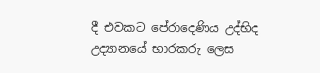දී එවකට පේරාදෙණිය උද්භිද උද්‍යානයේ භාරකරු ලෙස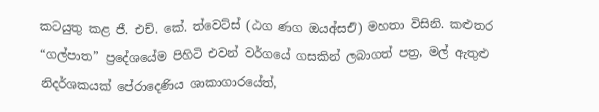කටයුතු කළ ජී. එච්. කේ. ත්වෙට්ස් (ඨග ණග ඔයඅ්සඑි) මහතා විසිනි. කළුතර “ගල්පාත” ප්‍රදේශයේම පිහිටි එවන් වර්ගයේ ගසකින් ලබාගත් පත්‍ර, මල් ඇතුළු නිදර්ශකයක් පේරාදෙණිය ශාකාගාරයේත්,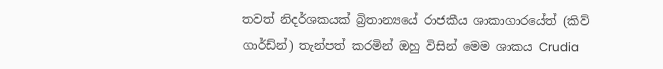තවත් නිදර්ශකයක් බ්‍රිතාන්‍යයේ රාජකීය ශාකාගාරයේත් (කිව් ගාර්ඩ්න්) තැන්පත් කරමින් ඔහු විසින් මෙම ශාකය Crudia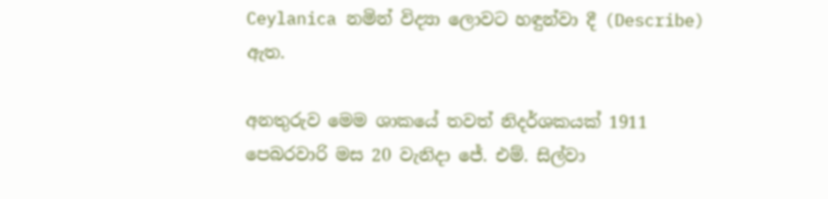Ceylanica නමින් විද්‍යා ලොවට හඳුන්වා දී (Describe) ඇත.

අනතුරුව මෙම ශාකයේ තවත් නිදර්ශකයක් 1911 පෙබරවාරි මස 20 වැනිදා ජේ. එම්. සිල්වා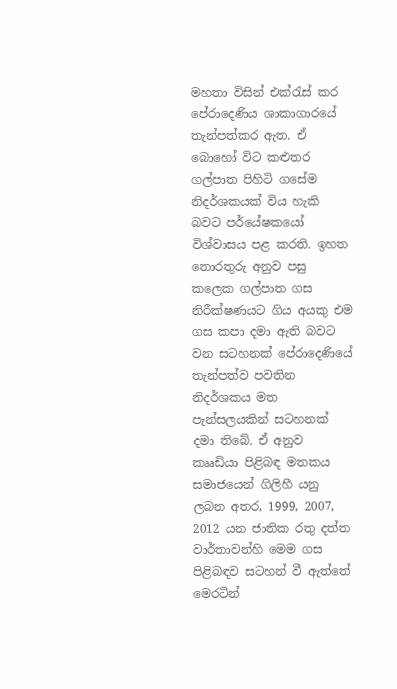මහතා විසින් එක්රැස් කර පේරාදෙණිය ශාකාගාරයේ තැන්පත්කර ඇත. ඒ බොහෝ විට කළුතර ගල්පාත පිහිටි ගසේම නිදර්ශකයක් විය හැකි බවට පර්යේෂකයෝ විශ්වාසය පළ කරති. ඉහත තොරතුරු අනුව පසු කලෙක ගල්පාත ගස නිරීක්ෂණයට ගිය අයකු එම ගස කපා දමා ඇති බවට වන සටහනක් පේරාදෙණියේ තැන්පත්ව පවතින නිදර්ශකය මත පැන්සලයකින් සටහනක් දමා තිබේ. ඒ අනුව කෲඩියා පිළිබඳ මතකය සමාජයෙන් ගිලිහී යනු ලබන අතර, 1999, 2007, 2012 යන ජාතික රතු දත්ත වාර්තාවන්හි මෙම ගස පිළිබඳව සටහන් වී ඇත්තේ මෙරටින්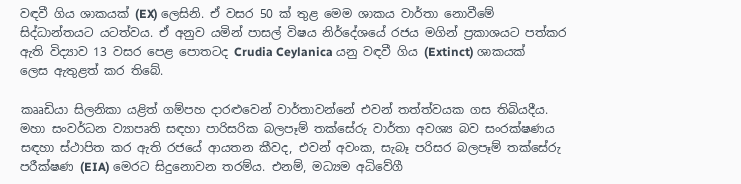වඳවී ගිය ශාකයක් (EX) ලෙසිනි. ඒ වසර 50 ක් තුළ මෙම ශාකය වාර්තා නොවීමේ සිද්ධාන්තයට යටත්වය. ඒ අනුව යමින් පාසල් විෂය නිර්දේශයේ රජය මගින් ප්‍රකාශයට පත්කර ඇති විද්‍යාව 13 වසර පෙළ පොතටද Crudia Ceylanica යනු වඳවී ගිය (Extinct) ශාකයක් ලෙස ඇතුළත් කර තිබේ.

කෲඩියා සිලනිකා යළිත් ගම්පහ දාරළුවෙන් වාර්තාවන්නේ එවන් තත්ත්වයක ගස තිබියදීය. මහා සංවර්ධන ව්‍යාපෘති සඳහා පාරිසරික බලපෑම් තක්සේරු වාර්තා අවශ්‍ය බව සංරක්ෂණය සඳහා ස්ථාපිත කර ඇති රජයේ ආයතන කීවද, එවන් අවංක, සැබෑ පරිසර බලපෑම් තක්සේරු පරීක්ෂණ (EIA) මෙරට සිදුනොවන තරම්ය. එනම්, මධ්‍යම අධිවේගී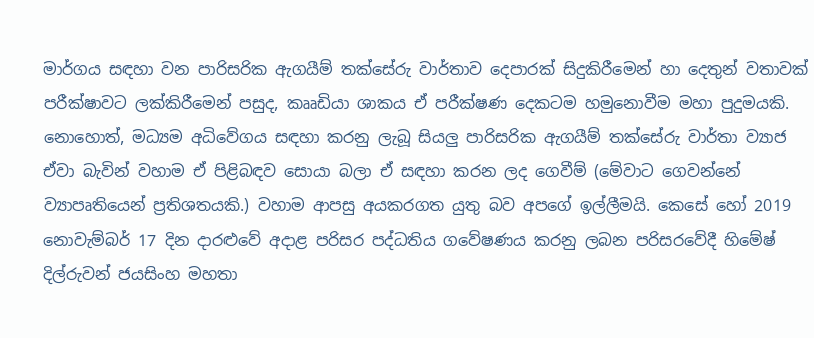මාර්ගය සඳහා වන පාරිසරික ඇගයීම් තක්සේරු වාර්තාව දෙපාරක් සිදුකිරීමෙන් හා දෙතුන් වතාවක් පරීක්ෂාවට ලක්කිරීමෙන් පසුද, කෲඩියා ශාකය ඒ පරීක්ෂණ දෙකටම හමුනොවීම මහා පුදුමයකි. නොහොත්, මධ්‍යම අධිවේගය සඳහා කරනු ලැබූ සියලු පාරිසරික ඇගයීම් තක්සේරු වාර්තා ව්‍යාජ ඒවා බැවින් වහාම ඒ පිළිබඳව සොයා බලා ඒ සඳහා කරන ලද ගෙවීම් (මේවාට ගෙවන්නේ ව්‍යාපෘතියෙන් ප්‍රතිශතයකි.) වහාම ආපසු අයකරගත යුතු බව අපගේ ඉල්ලීමයි. කෙසේ හෝ 2019 නොවැම්බර් 17 දින දාරළුවේ අදාළ පරිසර පද්ධතිය ගවේෂණය කරනු ලබන පරිසරවේදී හිමේෂ් දිල්රුවන් ජයසිංහ මහතා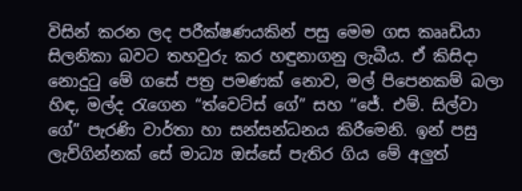විසින් කරන ලද පරීක්ෂණයකින් පසු මෙම ගස කෲඩියා සිලනිකා බවට තහවුරු කර හඳුනාගනු ලැබීය. ඒ කිසිදා නොදුටු මේ ගසේ පත්‍ර පමණක් නොව, මල් පිපෙනකම් බලා හිඳ, මල්ද රැගෙන “ත්වෙට්ස් ගේ” සහ “ජේ. එම්. සිල්වා ගේ” පැරණි වාර්තා හා සන්සන්ධනය කිරීමෙනි. ඉන් පසු ලැව්ගින්නක් සේ මාධ්‍ය ඔස්සේ පැතිර ගිය මේ අලුත්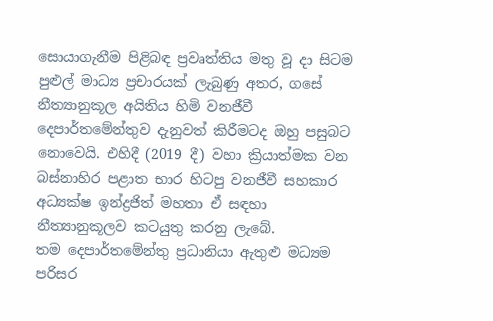සොයාගැනීම පිළිබඳ ප්‍රවෘත්තිය මතු වූ දා සිටම පුළුල් මාධ්‍ය ප්‍රචාරයක් ලැබුණු අතර, ගසේ නීත්‍යානුකූල අයිතිය හිමි වනජීවී දෙපාර්තමේන්තුව දැනුවත් කිරීමටද ඔහු පසුබට නොවෙයි. එහිදී (2019 දී) වහා ක්‍රියාත්මක වන බස්නාහිර පළාත භාර හිටපු වනජීවී සහකාර අධ්‍යක්ෂ ඉන්ද්‍රජිත් මහතා ඒ සඳහා නීත්‍යානුකූලව කටයුතු කරනු ලැබේ.
තම දෙපාර්තමේන්තු ප්‍රධානියා ඇතුළු මධ්‍යම පරිසර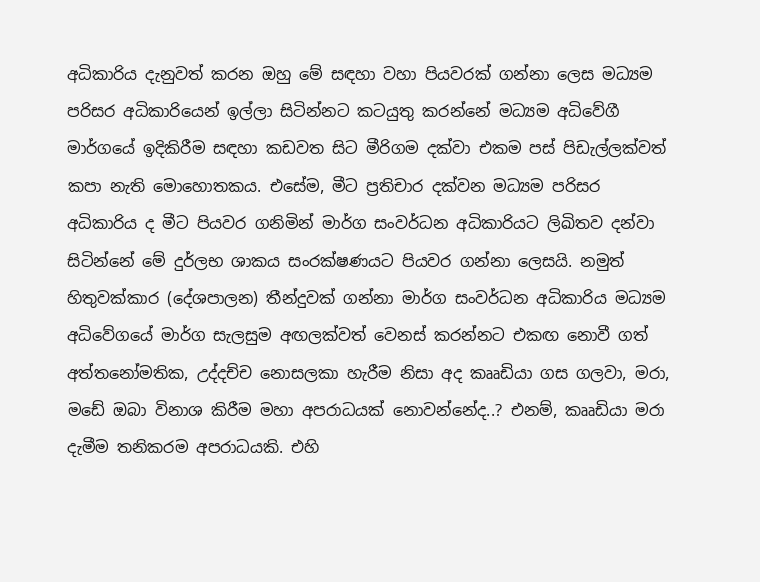අධිකාරිය දැනුවත් කරන ඔහු මේ සඳහා වහා පියවරක් ගන්නා ලෙස මධ්‍යම පරිසර අධිකාරියෙන් ඉල්ලා සිටින්නට කටයුතු කරන්නේ මධ්‍යම අධිවේගී මාර්ගයේ ඉදිකිරීම සඳහා කඩවත සිට මීරිගම දක්වා එකම පස් පිඩැල්ලක්වත් කපා නැති මොහොතකය. එසේම, මීට ප්‍රතිචාර දක්වන මධ්‍යම පරිසර අධිකාරිය ද මීට පියවර ගනිමින් මාර්ග සංවර්ධන අධිකාරියට ලිඛිතව දන්වා සිටින්නේ මේ දුර්ලභ ශාකය සංරක්ෂණයට පියවර ගන්නා ලෙසයි. නමුත් හිතුවක්කාර (දේශපාලන) තීන්දුවක් ගන්නා මාර්ග සංවර්ධන අධිකාරිය මධ්‍යම අධිවේගයේ මාර්ග සැලසුම අඟලක්වත් වෙනස් කරන්නට එකඟ නොවී ගත් අත්තනෝමතික, උද්දච්ච නොසලකා හැරීම නිසා අද කෲඩියා ගස ගලවා, මරා, මඩේ ඔබා විනාශ කිරීම මහා අපරාධයක් නොවන්නේද..? එනම්, කෲඩියා මරා දැමීම තනිකරම අපරාධයකි. එහි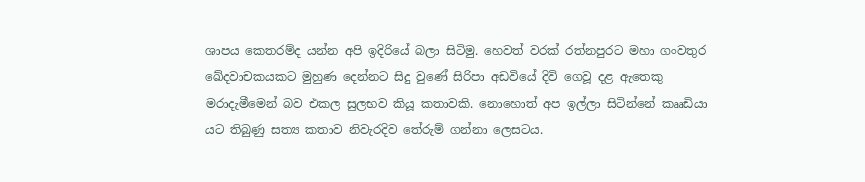ශාපය කෙතරම්ද යන්න අපි ඉදිරියේ බලා සිටිමු. හෙවත් වරක් රත්නපුරට මහා ගංවතුර ඛේදවාචකයකට මුහුණ දෙන්නට සිදු වුණේ සිරිපා අඩවියේ දිවි ගෙවූ දළ ඇතෙකු මරාදැමීමෙන් බව එකල සුලභව කියූ කතාවකි. නොහොත් අප ඉල්ලා සිටින්නේ කෲඩියා යට තිබුණු සත්‍ය කතාව නිවැරදිව තේරුම් ගන්නා ලෙසටය.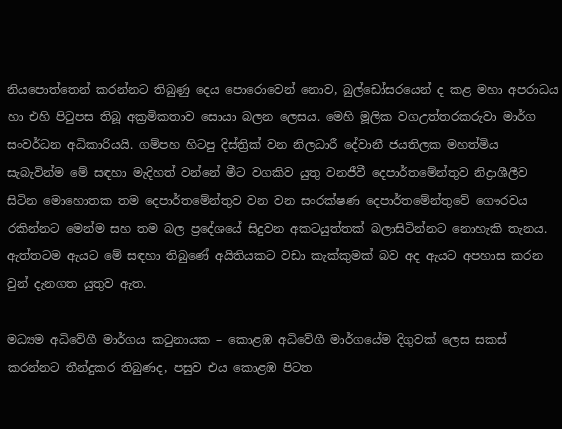නියපොත්තෙන් කරන්නට තිබුණු දෙය පොරොවෙන් නොව, බුල්ඩෝසරයෙන් ද කළ මහා අපරාධය හා එහි පිටුපස තිබූ අක්‍රමිකතාව සොයා බලන ලෙසය. මෙහි මූලික වගඋත්තරකරුවා මාර්ග සංවර්ධන අධිකාරියයි. ගම්පහ හිටපු දිස්ත්‍රික් වන නිලධාරී දේවානී ජයතිලක මහත්මිය සැබැවින්ම මේ සඳහා මැදිහත් වන්නේ මීට වගකිව යුතු වනජීවී දෙපාර්තමේන්තුව නිද්‍රාශීලීව සිටින මොහොතක තම දෙපාර්තමේන්තුව වන වන සංරක්ෂණ දෙපාර්තමේන්තුවේ ගෞරවය රකින්නට මෙන්ම සහ තම බල ප්‍රදේශයේ සිදුවන අකටයුත්තක් බලාසිටින්නට නොහැකි තැනය. ඇත්තටම ඇයට මේ සඳහා තිබුණේ අයිතියකට වඩා කැක්කුමක් බව අද ඇයට අපහාස කරන වුන් දැනගත යුතුව ඇත.

මධ්‍යම අධිවේගී මාර්ගය කටුනායක – කොළඹ අධිවේගී මාර්ගයේම දිගුවක් ලෙස සකස් කරන්නට තීන්දුකර තිබුණද, පසුව එය කොළඹ පිටත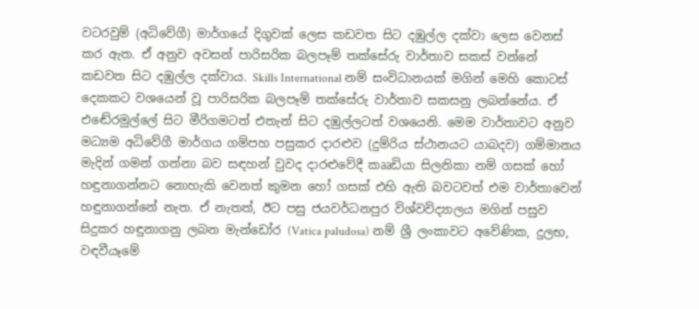වටරවුම් (අධිවේගී) මාර්ගයේ දිගුවක් ලෙස කඩවත සිට දඹුල්ල දක්වා ලෙස වෙනස් කර ඇත. ඒ අනුව අවසන් පාරිසරික බලපෑම් තක්සේරු වාර්තාව සකස් වන්නේ කඩවත සිට දඹුල්ල දක්වාය. Skills International නම් සංවිධානයක් මගින් මෙහි කොටස් දෙකකට වශයෙන් වූ පාරිසරික බලපෑම් තක්සේරු වාර්තාව සකසනු ලබන්නේය. ඒ එඬේරමුල්ලේ සිට මීරිගමටත් එතැන් සිට දඹුල්ලටත් වශයෙනි. මෙම වාර්තාවට අනුව මධ්‍යම අධිවේගී මාර්ගය ගම්පහ පසුකර දාරළුව (දුම්රිය ස්ථානයට යාබදව) ගම්මානය මැදින් ගමන් ගන්නා බව සඳහන් වුවද දාරළුවේදී කෲඩියා සිලනිකා නම් ගසක් හෝ හඳුනාගන්නට නොහැකි වෙනත් කුමන හෝ ගසක් එහි ඇති බවටවත් එම වාර්තාවෙන් හඳුනාගන්නේ නැත. ඒ නැතත්, ඊට පසු ජයවර්ධනපුර විශ්වවිද්‍යාලය මගින් පසුව සිදුකර හඳුනාගනු ලබන මැන්ඩෝර (Vatica paludosa) නම් ශ්‍රී ලංකාවට අවේණික, දුලභ, වඳවීයෑමේ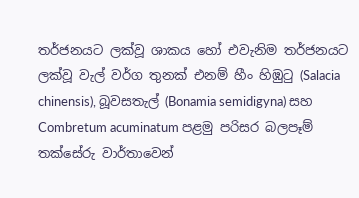තර්ජනයට ලක්වූ ශාකය හෝ එවැනිම තර්ජනයට ලක්වූ වැල් වර්ග තුනක් එනම් හීං හිඹුටු (Salacia chinensis), බූවසතැල් (Bonamia semidigyna) සහ Combretum acuminatum පළමු පරිසර බලපෑම් තක්සේරු වාර්තාවෙන්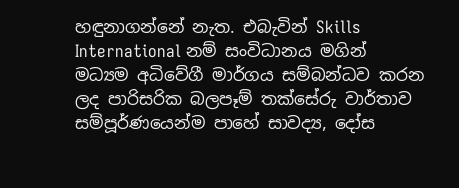හඳුනාගන්නේ නැත. එබැවින් Skills International නම් සංවිධානය මගින් මධ්‍යම අධිවේගී මාර්ගය සම්බන්ධව කරන ලද පාරිසරික බලපෑම් තක්සේරු වාර්තාව සම්පූර්ණයෙන්ම පාහේ සාවද්‍ය, දෝස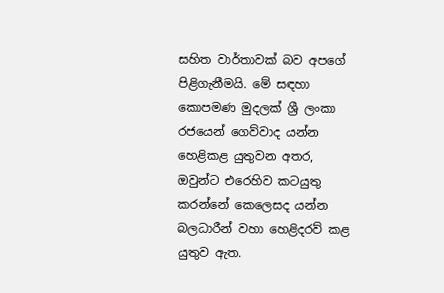සහිත වාර්තාවක් බව අපගේ පිළිගැනීමයි. මේ සඳහා කොපමණ මුදලක් ශ්‍රී ලංකා රජයෙන් ගෙව්වාද යන්න හෙළිකළ යුතුවන අතර, ඔවුන්ට එරෙහිව කටයුතු කරන්නේ කෙලෙසද යන්න බලධාරීන් වහා හෙළිදරව් කළ යුතුව ඇත.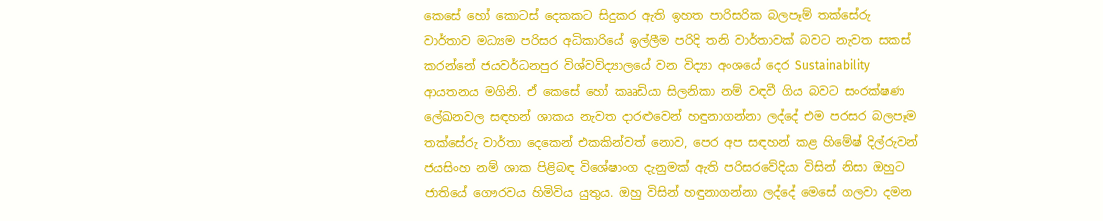කෙසේ හෝ කොටස් දෙකකට සිදුකර ඇති ඉහත පාරිසරික බලපෑම් තක්සේරු වාර්තාව මධ්‍යම පරිසර අධිකාරියේ ඉල්ලීම පරිදි තනි වාර්තාවක් බවට නැවත සකස් කරන්නේ ජයවර්ධනපුර විශ්වවිද්‍යාලයේ වන විද්‍යා අංශයේ දෙර Sustainability ආයතනය මගිනි. ඒ කෙසේ හෝ කෲඩියා සිලනිකා නම් වඳවී ගිය බවට සංරක්ෂණ ලේඛනවල සඳහන් ශාකය නැවත දාරළුවෙන් හඳුනාගන්නා ලද්දේ එම පරසර බලපෑම තක්සේරු වාර්තා දෙකෙන් එකකින්වත් නොව, පෙර අප සඳහන් කළ හිමේෂ් දිල්රුවන් ජයසිංහ නම් ශාක පිළිබඳ විශේෂාංග දැනුමක් ඇති පරිසරවේදියා විසින් නිසා ඔහුට ජාතියේ ගෞරවය හිමිවිය යුතුය. ඔහු විසින් හඳුනාගන්නා ලද්දේ මෙසේ ගලවා දමන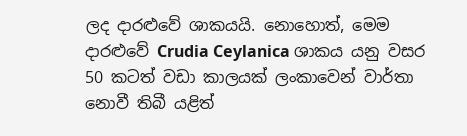ලද දාරළුවේ ශාකයයි. නොහොත්, මෙම දාරළුවේ Crudia Ceylanica ශාකය යනු වසර 50 කටත් වඩා කාලයක් ලංකාවෙන් වාර්තා නොවී තිබී යළිත්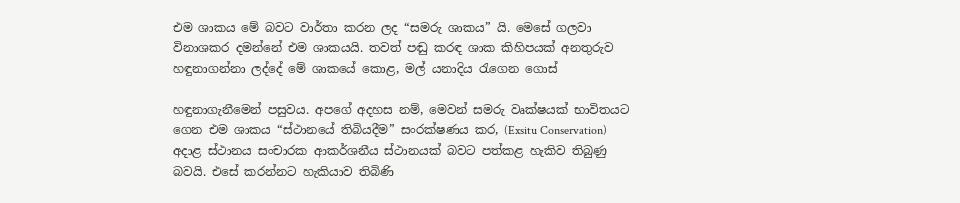එම ශාකය මේ බවට වාර්තා කරන ලද “සමරු ශාකය” යි. මෙසේ ගලවා විනාශකර දමන්නේ එම ශාකයයි. තවත් පඬු කරඳ ශාක කිහිපයක් අනතුරුව හඳුනාගන්නා ලද්දේ මේ ශාකයේ කොළ, මල් යනාදිය රැගෙන ගොස්

හඳුනාගැනීමෙන් පසුවය. අපගේ අදහස නම්, මෙවන් සමරු වෘක්ෂයක් භාවිතයට ගෙන එම ශාකය “ස්ථානයේ තිබියදීම” සංරක්ෂණය කර, (Exsitu Conservation) අදාළ ස්ථානය සංචාරක ආකර්ශනීය ස්ථානයක් බවට පත්කළ හැකිව තිබුණු බවයි. එසේ කරන්නට හැකියාව තිබිණි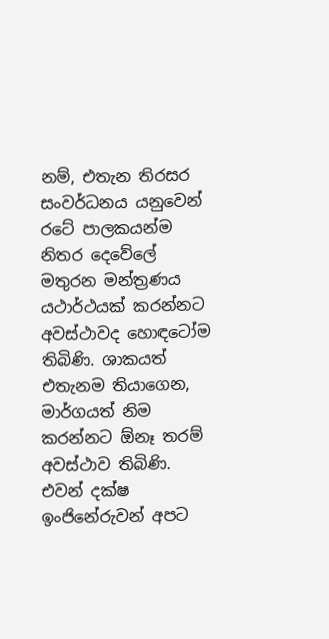නම්, එතැන තිරසර සංවර්ධනය යනුවෙන් රටේ පාලකයන්ම නිතර දෙවේලේ මතුරන මන්ත්‍රණය යථාර්ථයක් කරන්නට අවස්ථාවද හොඳටෝම තිබිණි. ශාකයත් එතැනම තියාගෙන, මාර්ගයත් නිම කරන්නට ඕනෑ තරම් අවස්ථාව තිබිණි. එවන් දක්ෂ ඉංජිනේරුවන් අපට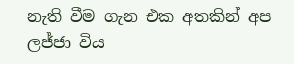නැති වීම ගැන එක අතකින් අප ලජ්ජා විය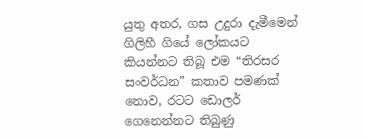යුතු අතර, ගස උදුරා දැමීමෙන් ගිලිහී ගියේ ලෝකයට කියන්නට තිබූ එම “තිරසර සංවර්ධන” කතාව පමණක් නොව, රටට ඩොලර් ගෙනෙන්නට තිබුණු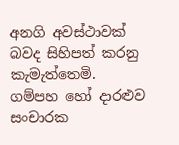අනගි අවස්ථාවක් බවද සිහිපත් කරනු කැමැත්තෙමි. ගම්පහ හෝ දාරළුව සංචාරක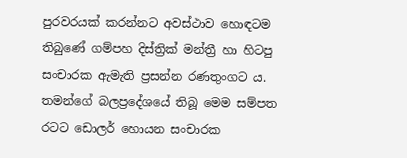පුරවරයක් කරන්නට අවස්ථාව හොඳටම තිබුණේ ගම්පහ දිස්ත්‍රික් මන්ත්‍රී හා හිටපු සංචාරක ඇමැති ප්‍රසන්න රණතුංගට ය. තමන්ගේ බලප්‍රදේශයේ තිබූ මෙම සම්පත රටට ඩොලර් හොයන සංචාරක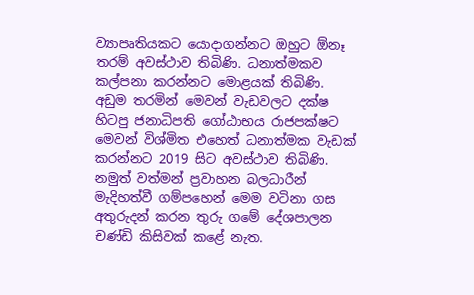ව්‍යාපෘතියකට යොදාගන්නට ඔහුට ඕනෑ තරම් අවස්ථාව තිබිණි. ධනාත්මකව කල්පනා කරන්නට මොළයක් තිබිණි. අඩුම තරමින් මෙවන් වැඩවලට දක්ෂ හිටපු ජනාධිපති ගෝඨාභය රාජපක්ෂට මෙවන් විශ්මිත එහෙත් ධනාත්මක වැඩක් කරන්නට 2019 සිට අවස්ථාව තිබිණි. නමුත් වත්මන් ප්‍රවාහන බලධාරීන් මැදිහත්වී ගම්පහෙන් මෙම වටිනා ගස අතුරුදන් කරන තුරු ගමේ දේශපාලන චණ්ඩි කිසිවක් කළේ නැත.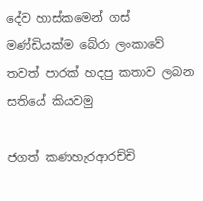දේව හාස්කමෙන් ගස් මණ්ඩියක්ම බේරා ලංකාවේ තවත් පාරක් හදපු කතාව ලබන සතියේ කියවමු

ජගත් කණහැරආරච්චි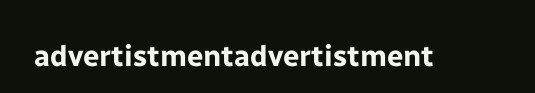advertistmentadvertistment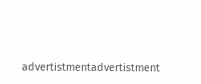advertistmentadvertistment